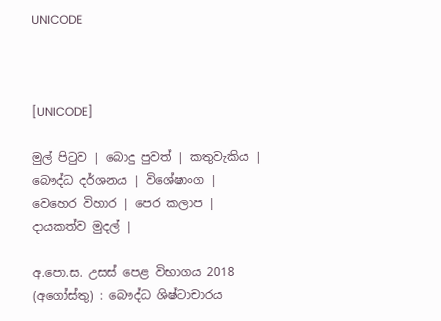UNICODE



[UNICODE]

මුල් පිටුව | බොදු පුවත් | කතුවැකිය | බෞද්ධ දර්ශනය | විශේෂාංග | වෙහෙර විහාර | පෙර කලාප | දායකත්ව මුදල් |

අ.පො.ස. උසස් පෙළ විභාගය 2018 (අගෝස්තු) : බෞද්ධ ශිෂ්ටාචාරය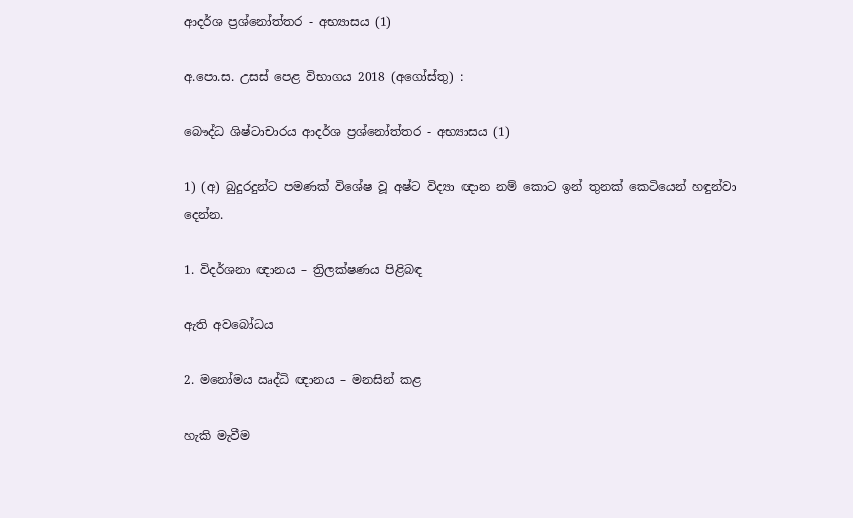ආදර්ශ ප්‍රශ්නෝත්තර - අභ්‍යාසය (1)

අ.පො.ස. උසස් පෙළ විභාගය 2018 (අගෝස්තු) :

බෞද්ධ ශිෂ්ටාචාරය ආදර්ශ ප්‍රශ්නෝත්තර - අභ්‍යාසය (1)

1) (අ) බුදුරදුන්ට පමණක් විශේෂ වූ අෂ්ට විද්‍යා ඥාන නම් කොට ඉන් තුනක් කෙටියෙන් හඳුන්වා දෙන්න.

1. විදර්ශනා ඥානය – ත්‍රිලක්ෂණය පිළිබඳ

ඇති අවබෝධය

2. මනෝමය ඍද්ධි ඥානය – මනසින් කළ

හැකි මැවීම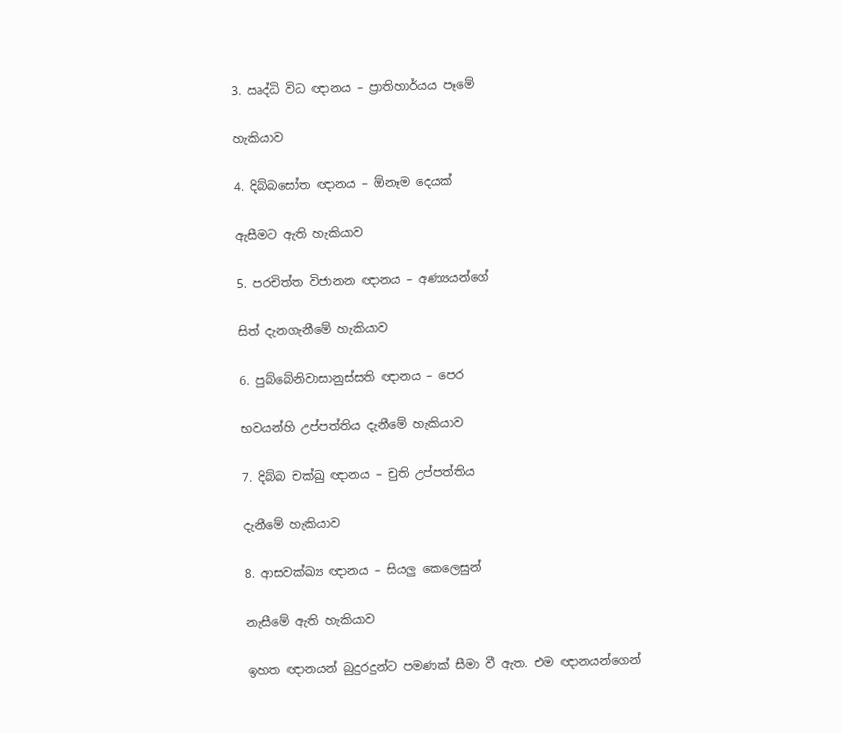3. ඍද්ධි විධ ඥානය – ප්‍රාතිහාර්යය පෑමේ

හැකියාව

4. දිබ්බසෝත ඥානය – ඕනෑම දෙයක්

ඇසීමට ඇති හැකියාව

5. පරචිත්ත විජානන ඥානය – අණ්‍යයන්ගේ

සිත් දැනගැනීමේ හැකියාව

6. පුබ්බේනිවාසානුස්සති ඥානය – පෙර

භවයන්හි උප්පත්තිය දැනීමේ හැකියාව

7. දිබ්බ චක්ඛු ඥානය – චුති උප්පත්තිය

දැනීමේ හැකියාව

8. ආසවක්ඛ්‍ය ඥානය – සියලු කෙලෙසුන්

නැසීමේ ඇති හැකියාව

ඉහත ඥානයන් බුදුරදුන්ට පමණක් සීමා වී ඇත. එම ඥානයන්ගෙන්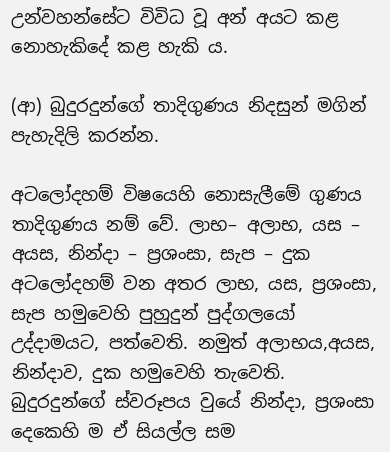උන්වහන්සේට විවිධ වූ අන් අයට කළ නොහැකිදේ කළ හැකි ය.

(ආ) බුදුරදුන්ගේ තාදිගුණය නිදසුන් මගින් පැහැදිලි කරන්න.

අටලෝදහම් විෂයෙහි නොසැලීමේ ගුණය තාදිගුණය නම් වේ. ලාභ– අලාභ, යස – අයස, නින්දා – ප්‍රශංසා, සැප – දුක අටලෝදහම් වන අතර ලාභ, යස, ප්‍රශංසා, සැප හමුවෙහි පුහුදුන් පුද්ගලයෝ උද්දාමයට, පත්වෙති. නමුත් අලාභය,අයස, නින්දාව, දුක හමුවෙහි තැවෙති. බුදුරදුන්ගේ ස්වරූපය වුයේ නින්දා, ප්‍රශංසා දෙකෙහි ම ඒ සියල්ල සම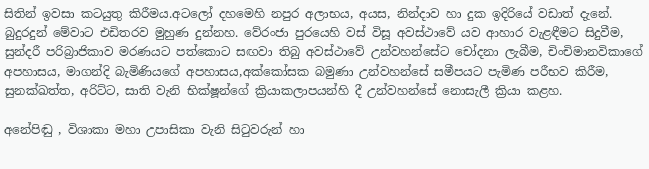සිතින් ඉවසා කටයුතු කිරීමය.අටලෝ දහමෙහි නපුර අලාභය, අයස, නින්දාව හා දුක ඉදිරියේ වඩාත් දැනේ. බුදුරදුන් මේවාට එඩිතරව මුහුණ දුන්නහ. වේරංජා පුරයෙහි වස් විසූ අවස්ථාවේ යව ආහාර වැළඳීමට සිදුවීම, සුන්දරී පරිබ්‍රාජිකාව මරණයට පත්කොට සඟවා තිබු අවස්ථාවේ උන්වහන්සේට චෝදනා ලැබීම, චිංචිමානවිකාගේ අපහාසය, මාගන්දි බැමිණියගේ අපහාසය,අක්කෝසක බමුණා උන්වහන්සේ සමීපයට පැමිණ පරීභව කිරීම, සුනක්ඛත්ත, අරිට්ට, සාති වැනි භික්ෂූන්ගේ ක්‍රියාකලාපයන්හි දී උන්වහන්සේ නොසැලී ක්‍රියා කළහ.

අනේපිඬු , විශාකා මහා උපාසිකා වැනි සිටුවරුන් හා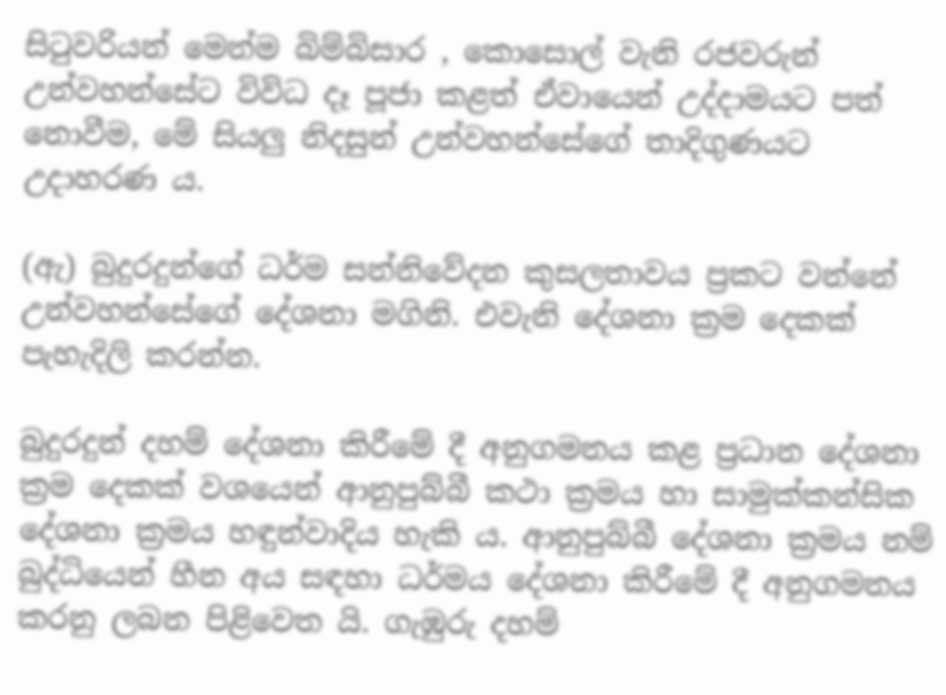සිටුවරියන් මෙන්ම බිම්බිසාර , කොසොල් වැනි රජවරුන් උන්වහන්සේට විවිධ දෑ පූජා කළත් ඒවායෙන් උද්දාමයට පත් නොවීම, මේ සියලු නිදසුන් උන්වහන්සේගේ තාදිගුණයට උදාහරණ ය.

(ඇ) බුදුරදුන්ගේ ධර්ම සන්නිවේදන කුසලතාවය ප්‍රකට වන්නේ උන්වහන්සේගේ දේශනා මගිනි. එවැනි දේශනා ක්‍රම දෙකක් පැහැදිලි කරන්න.

බුදුරදුන් දහම් දේශනා කිරීමේ දී අනුගමනය කළ ප්‍රධාන දේශනා ක්‍රම දෙකක් වශයෙන් ආනුපුබ්බී කථා ක්‍රමය හා සාමුක්කන්සික දේශනා ක්‍රමය හඳුන්වාදිය හැකි ය. ආනුපුබ්බී දේශනා ක්‍රමය නම් බුද්ධියෙන් හීන අය සඳහා ධර්මය දේශනා කිරීමේ දී අනුගමනය කරනු ලබන පිළිවෙත යි. ගැඹුරු දහම්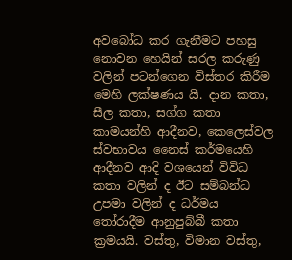අවබෝධ කර ගැනීමට පහසු නොවන හෙයින් සරල කරුණු වලින් පටන්ගෙන විස්තර කිරීම මෙහි ලක්ෂණය යි. දාන කතා, සීල කතා, සග්ග කතා කාමයන්හි ආදීනව, කෙලෙස්වල ස්වභාවය නෛස් කර්මයෙහි ආදීනව ආදි වශයෙන් විවිධ කතා වලින් ද ඊට සම්බන්ධ උපමා වලින් ද ධර්මය තෝරාදීම ආනුපුබ්බී කතා ක්‍රමයයි. වස්තු, විමාන වස්තු,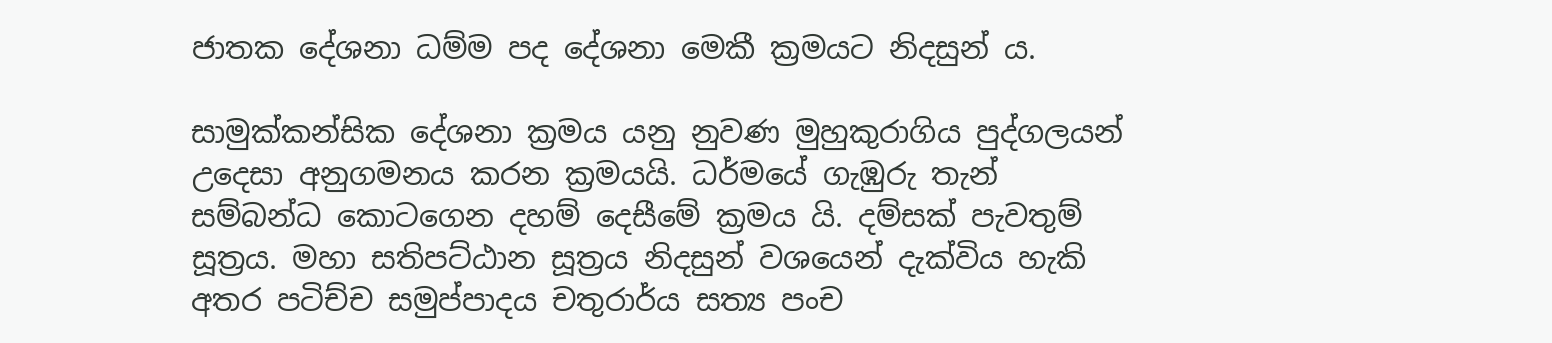ජාතක දේශනා ධම්ම පද දේශනා මෙකී ක්‍රමයට නිදසුන් ය.

සාමුක්කන්සික දේශනා ක්‍රමය යනු නුවණ මුහුකුරාගිය පුද්ගලයන් උදෙසා අනුගමනය කරන ක්‍රමයයි. ධර්මයේ ගැඹුරු තැන් සම්බන්ධ කොටගෙන දහම් දෙසීමේ ක්‍රමය යි. දම්සක් පැවතුම් සූත්‍රය. මහා සතිපට්ඨාන සූත්‍රය නිදසුන් වශයෙන් දැක්විය හැකි අතර පටිච්ච සමුප්පාදය චතුරාර්ය සත්‍ය පංච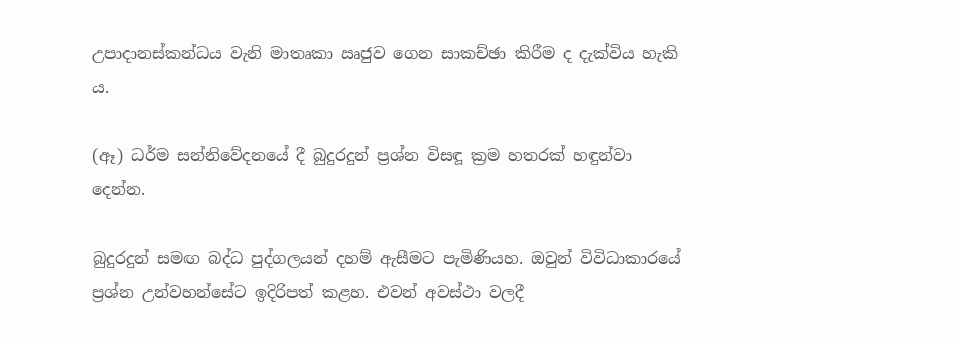උපාදානස්කන්ධය වැනි මාතෘකා ඍජුව ගෙන සාකච්ඡා කිරීම ද දැක්විය හැකි ය.

(ඈ) ධර්ම සන්නිවේදනයේ දී බුදුරදුන් ප්‍රශ්න විසඳූ ක්‍රම හතරක් හඳුන්වා දෙන්න.

බුදුරදුන් සමඟ බද්ධ පුද්ගලයන් දහම් ඇසීමට පැමිණියහ. ඔවුන් විවිධාකාරයේ ප්‍රශ්න උන්වහන්සේට ඉදිරිපත් කළහ. එවන් අවස්ථා වලදී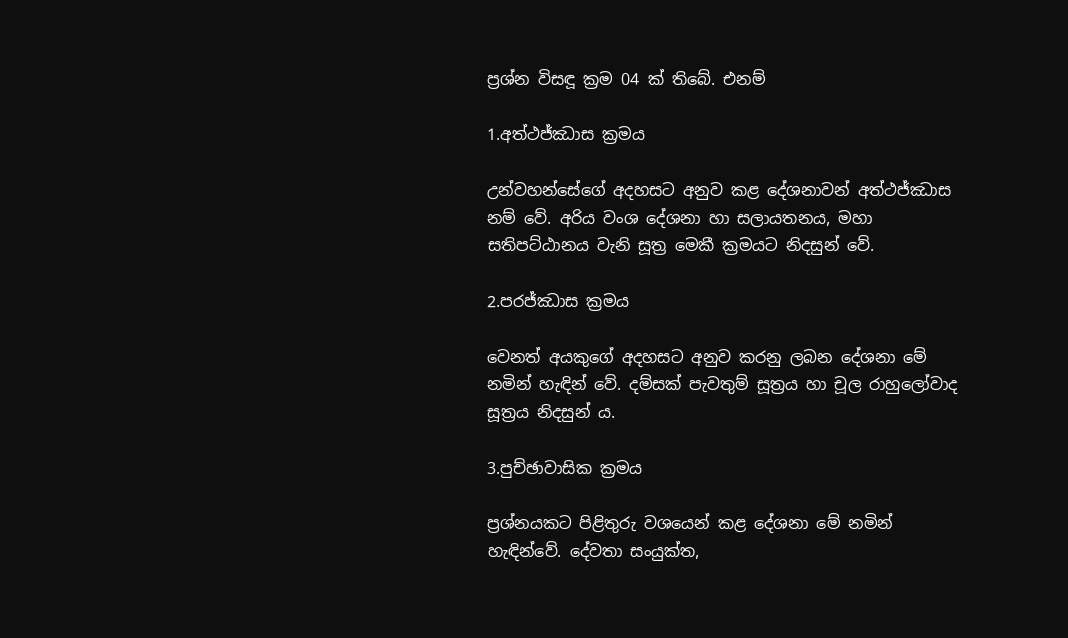ප්‍රශ්න විසඳූ ක්‍රම 04 ක් තිබේ. එනම්

1.අත්ථජ්ඣාස ක්‍රමය

උන්වහන්සේගේ අදහසට අනුව කළ දේශනාවන් අත්ථජ්ඣාස නම් වේ. අරිය වංශ දේශනා හා සලායතනය, මහා සතිපට්ඨානය වැනි සූත්‍ර මෙකී ක්‍රමයට නිදසුන් වේ.

2.පරජ්ඣාස ක්‍රමය

වෙනත් අයකුගේ අදහසට අනුව කරනු ලබන දේශනා මේ නමින් හැඳින් වේ. දම්සක් පැවතුම් සූත්‍රය හා චූල රාහුලෝවාද සූත්‍රය නිදසුන් ය.

3.පුච්ඡාවාසික ක්‍රමය

ප්‍රශ්නයකට පිළිතුරු වශයෙන් කළ දේශනා මේ නමින් හැඳින්වේ. දේවතා සංයුක්ත,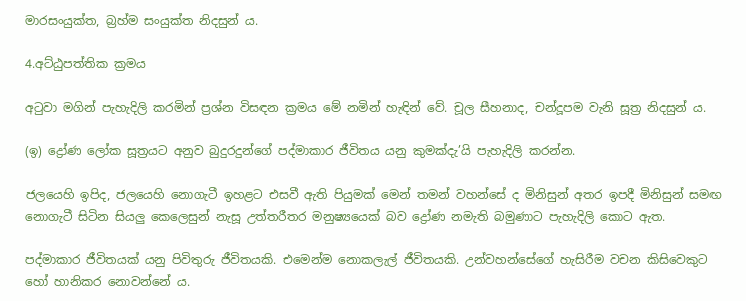මාරසංයුක්ත, බ්‍රහ්ම සංයුක්ත නිදසුන් ය.

4.අට්ඨුපත්තික ක්‍රමය

අටුවා මගින් පැහැදිලි කරමින් ප්‍රශ්න විසඳන ක්‍රමය මේ නමින් හැඳින් වේ. චූල සීහනාද, චන්දූපම වැනි සූත්‍ර නිදසුන් ය.

(ඉ) ද්‍රෝණ ලෝක සූත්‍රයට අනුව බුදුරදුන්ගේ පද්මාකාර ජීවිතය යනු කුමක්දැ’යි පැහැදිලි කරන්න.

ජලයෙහි ඉපිද, ජලයෙහි නොගැටී ඉහළට එසවී ඇති පියුමක් මෙන් තමන් වහන්සේ ද මිනිසුන් අතර ඉපදී මිනිසුන් සමඟ නොගැටී සිටින සියලු කෙලෙසුන් නැසූ උත්තරීතර මනුෂ්‍යයෙක් බව ද්‍රෝණ නමැති බමුණාට පැහැදිලි කොට ඇත.

පද්මාකාර ජීවිතයක් යනු පිවිතුරු ජීවිතයකි. එමෙන්ම නොකලැල් ජීවිතයකි. උන්වහන්සේගේ හැසිරීම වචන කිසිවෙකුට හෝ හානිකර නොවන්නේ ය.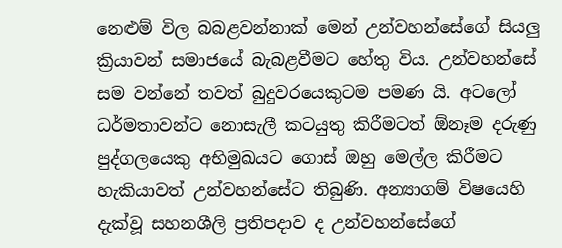නෙළුම් විල බබළවන්නාක් මෙන් උන්වහන්සේගේ සියලු ක්‍රියාවන් සමාජයේ බැබළවීමට හේතු විය. උන්වහන්සේ සම වන්නේ තවත් බුදුවරයෙකුටම පමණ යි. අටලෝ ධර්මතාවන්ට නොසැලී කටයුතු කිරීමටත් ඕනෑම දරුණු පුද්ගලයෙකු අභිමුඛයට ගොස් ඔහු මෙල්ල කිරීමට හැකියාවත් උන්වහන්සේට තිබුණි. අන්‍යාගම් විෂයෙහි දැක්වූ සහනශීලි ප්‍රතිපදාව ද උන්වහන්සේගේ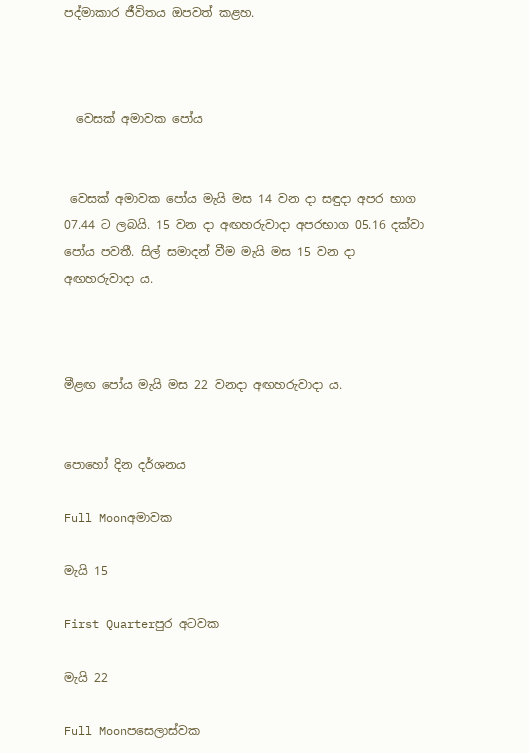පද්මාකාර ජීවිතය ඔපවත් කළහ.



  වෙසක් අමාවක පෝය


 වෙසක් අමාවක පෝය මැයි මස 14 වන දා සඳුදා අපර භාග 07.44 ට ලබයි. 15 වන දා අඟහරුවාදා අපරභාග 05.16 දක්වා පෝය පවතී. සිල් සමාදන් වීම මැයි මස 15 වන දා අඟහරුවාදා ය.



මීළඟ පෝය මැයි මස 22 වනදා අඟහරුවාදා ය.


පොහෝ දින දර්ශනය

Full Moonඅමාවක

මැයි 15

First Quarterපුර අටවක

මැයි 22

Full Moonපසෙලාස්වක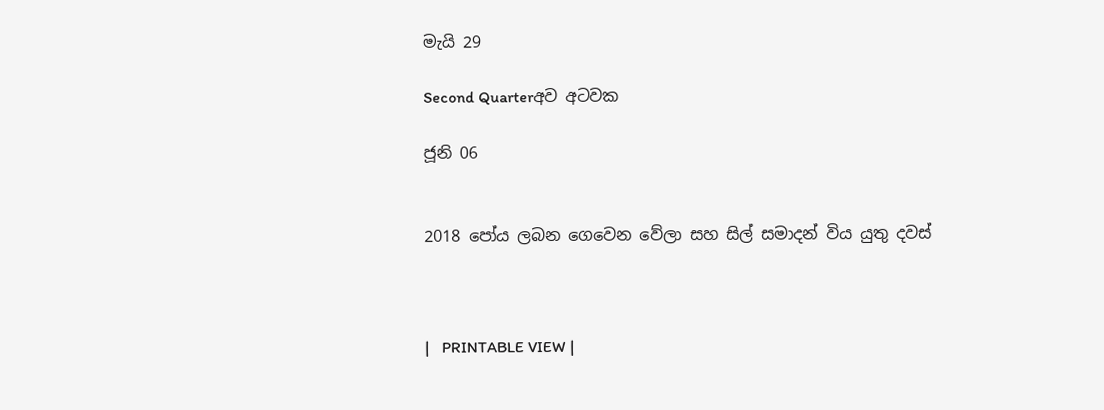මැයි 29

Second Quarterඅව අටවක

ජූනි 06


2018 පෝය ලබන ගෙවෙන වේලා සහ සිල් සමාදන් විය යුතු දවස්



|   PRINTABLE VIEW |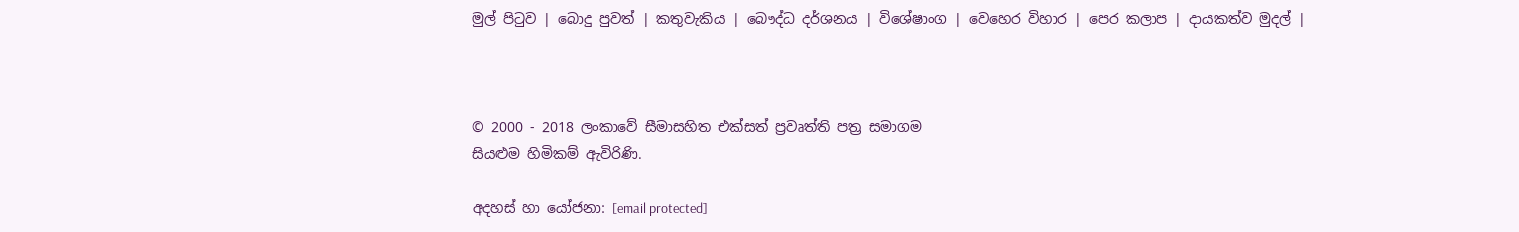මුල් පිටුව | බොදු පුවත් | කතුවැකිය | බෞද්ධ දර්ශනය | විශේෂාංග | වෙහෙර විහාර | පෙර කලාප | දායකත්ව මුදල් |



© 2000 - 2018 ලංකාවේ සීමාසහිත එක්සත් ප්‍රවෘත්ති පත්‍ර සමාගම
සියළුම හිමිකම් ඇවිරිණි.

අදහස් හා යෝජනා: [email protected]